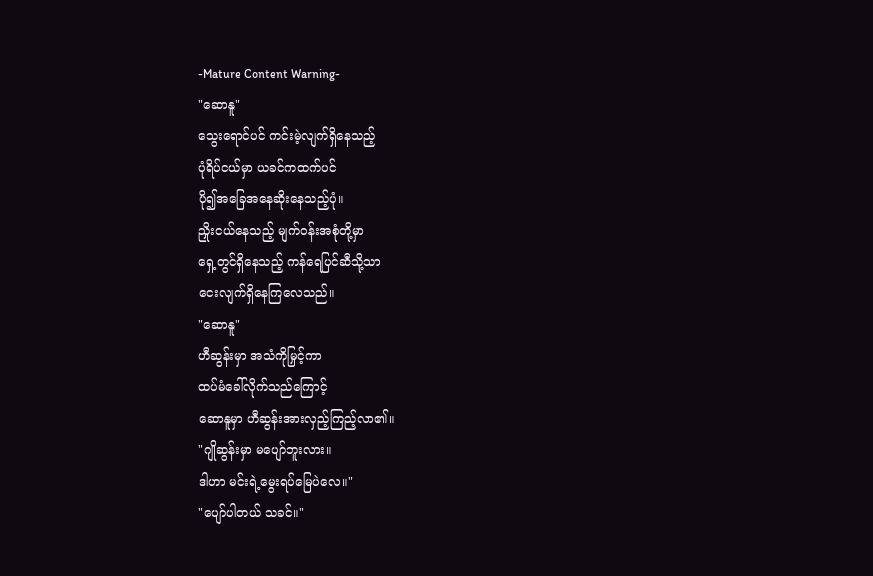-Mature Content Warning-
"ဆောနူ"
သွေးရောင်ပင် ကင်းမဲ့လျက်ရှိနေသည့်
ပုံရိပ်ငယ်မှာ ယခင်ကထက်ပင်
ပို၍အခြေအနေဆိုးနေသည့်ပုံ။
ညှိုးငယ်နေသည့် မျက်ဝန်းအစုံတို့မှာ
ရှေ့တွင်ရှိနေသည့် ကန်ရေပြင်ဆီသို့သာ
ငေးလျက်ရှိနေကြလေသည်။
"ဆောနူ"
ဟီဆွန်းမှာ အသံကိုမြှင့်ကာ
ထပ်မံခေါ်လိုက်သည်ကြောင့်
ဆောနူမှာ ဟီဆွန်းအားလှည့်ကြည့်လာ၏။
"ဂျိုဆွန်းမှာ မပျော်ဘူးလား။
ဒါဟာ မင်းရဲ့မွေးရပ်မြေပဲလေ။"
"ပျော်ပါတယ် သခင်။"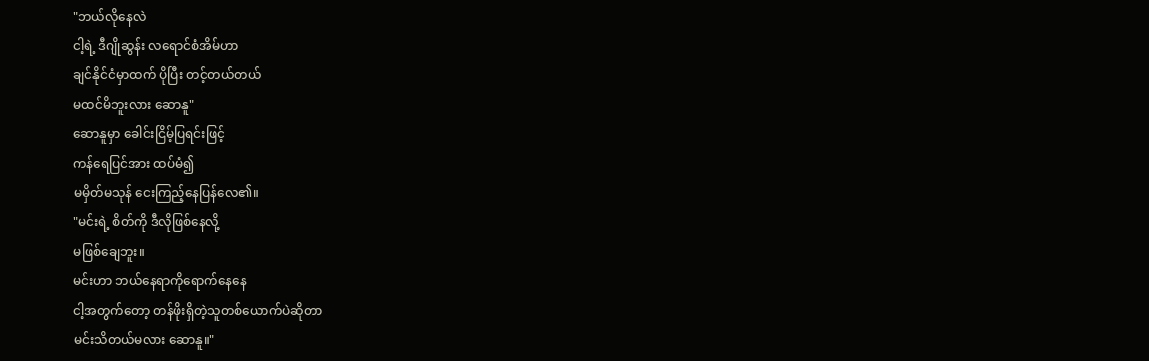"ဘယ်လိုနေလဲ
ငါ့ရဲ့ ဒီဂျိုဆွန်း လရောင်စံအိမ်ဟာ
ချင်နိုင်ငံမှာထက် ပိုပြီး တင့်တယ်တယ်
မထင်မိဘူးလား ဆောနူ"
ဆောနူမှာ ခေါင်းငြိမ့်ပြရင်းဖြင့်
ကန်ရေပြင်အား ထပ်မံ၍
မမှိတ်မသုန် ငေးကြည့်နေပြန်လေ၏။
"မင်းရဲ့ စိတ်ကို ဒီလိုဖြစ်နေလို့
မဖြစ်ချေဘူး။
မင်းဟာ ဘယ်နေရာကိုရောက်နေနေ
ငါ့အတွက်တော့ တန်ဖိုးရှိတဲ့သူတစ်ယောက်ပဲဆိုတာ
မင်းသိတယ်မလား ဆောနူ။"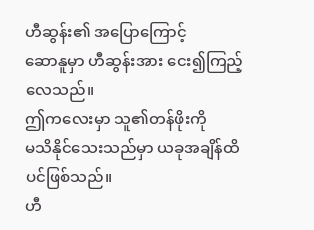ဟီဆွန်း၏ အပြောကြောင့်
ဆောနူမှာ ဟီဆွန်းအား ငေး၍ကြည့်လေသည်။
ဤကလေးမှာ သူ၏တန်ဖိုးကို
မသိနိုင်သေးသည်မှာ ယခုအချိန်ထိပင်ဖြစ်သည်။
ဟီ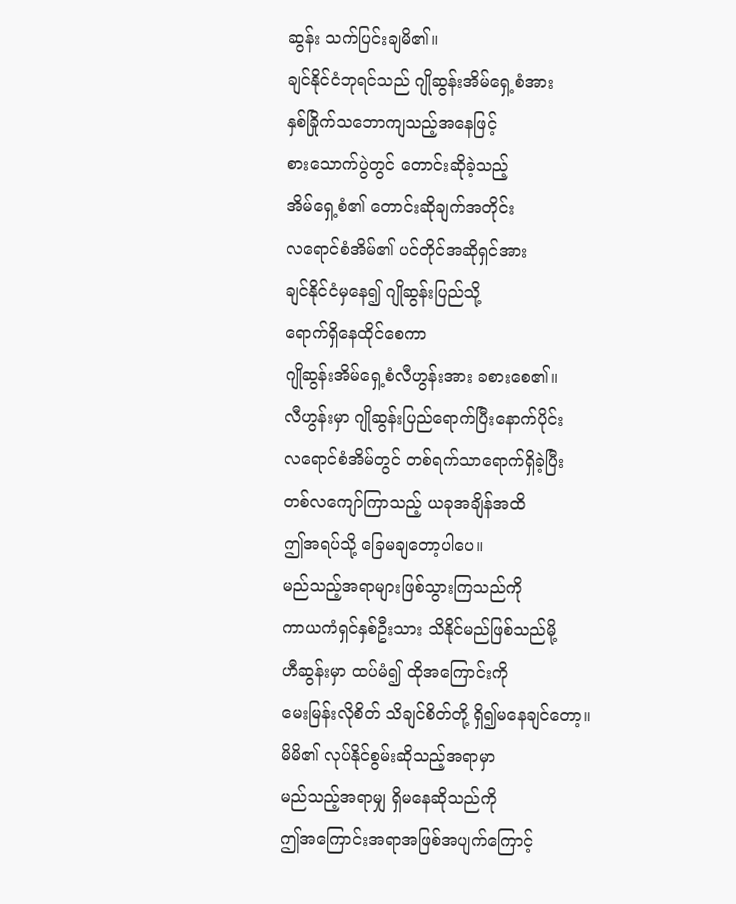ဆွန်း သက်ပြင်းချမိ၏။
ချင်နိုင်ငံဘုရင်သည် ဂျိုဆွန်းအိမ်ရှေ့စံအား
နှစ်ခြိုက်သဘောကျသည့်အနေဖြင့်
စားသောက်ပွဲတွင် တောင်းဆိုခဲ့သည့်
အိမ်ရှေ့စံ၏ တောင်းဆိုချက်အတိုင်း
လရောင်စံအိမ်၏ ပင်တိုင်အဆိုရှင်အား
ချင်နိုင်ငံမှနေ၍ ဂျိုဆွန်းပြည်သို့
ရောက်ရှိနေထိုင်စေကာ
ဂျိုဆွန်းအိမ်ရှေ့စံလီဟွန်းအား ခစားစေ၏။
လီဟွန်းမှာ ဂျိုဆွန်းပြည်ရောက်ပြီးနောက်ပိုင်း
လရောင်စံအိမ်တွင် တစ်ရက်သာရောက်ရှိခဲ့ပြီး
တစ်လကျော်ကြာသည့် ယခုအချိန်အထိ
ဤအရပ်သို့ ခြေမချတော့ပါပေ။
မည်သည့်အရာများဖြစ်သွားကြသည်ကို
ကာယကံရှင်နှစ်ဦးသား သိနိုင်မည်ဖြစ်သည်မို့
ဟီဆွန်းမှာ ထပ်မံ၍ ထိုအကြောင်းကို
မေးမြန်းလိုစိတ် သိချင်စိတ်တို့ ရှိ၍မနေချင်တော့။
မိမိ၏ လုပ်နိုင်စွမ်းဆိုသည့်အရာမှာ
မည်သည့်အရာမျှ ရှိမနေဆိုသည်ကို
ဤအကြောင်းအရာအဖြစ်အပျက်ကြောင့်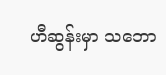ဟီဆွန်းမှာ သဘော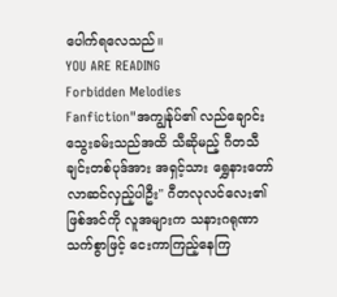ပေါက်ရလေသည်။
YOU ARE READING
Forbidden Melodies
Fanfiction"အကျွန်ုပ်၏ လည်ချောင်းသွေးခမ်းသည်အထိ သီဆိုမည့် ဂီတသီချင်းတစ်ပုဒ်အား အရှင့်သား ရွှေနားတော် လာဆင်လှည့်ပါဦး" ဂီတလုလင်လေး၏ဖြစ်အင်ကို လူအများက သနားဂရုဏာသက်စွာဖြင့် ငေးကာကြည့်နေကြ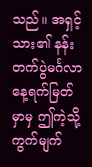သည်။ အရှင့်သား၏ နန်းတက်ပွဲမင်္ဂလာနေ့ရက်မြတ်မှာမှ ဤကဲ့သို့ ကွက်မျက်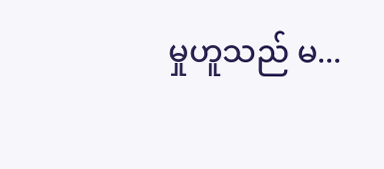မှုဟူသည် မ...